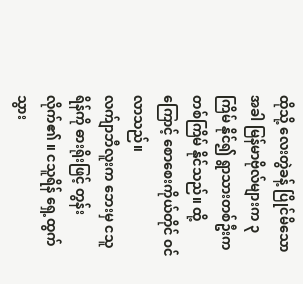ထိုသို့ လေးတွဲခန့် ပြိုင်မိသောအခါ မြန်မာဗိုလ်များက ၃ ကြိမ် နိုင်၍ ရွာသားတစ်ဦးက တစ်ကြိမ် နိုင်သည်။ ထို့ကြောင့် စောစေးကိုယ်တိုင် ဝင်လာသည်။
လက်ျာဘီလူးက ဘေးမှ ငသူရိန်ကို ဓားရိုးဖြင့် တွန်းလိုက်၏ ။ ငသူရိန် ရှေ့ထွက်သွား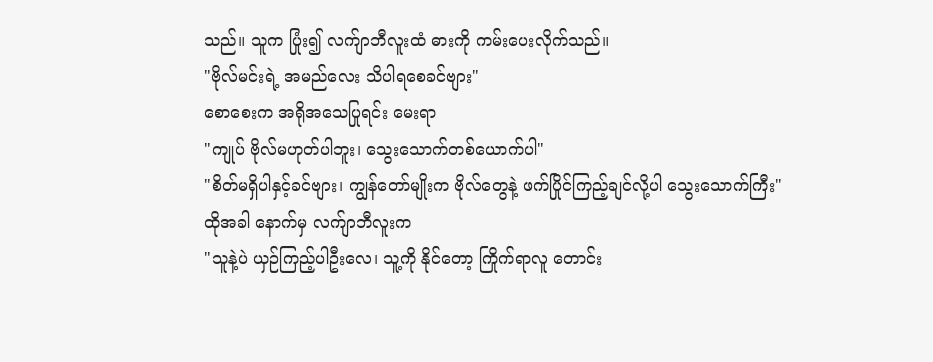သည်။ သူက ပြုံး၍ လက်ျာဘီလူးထံ ဓားကို ကမ်းပေးလိုက်သည်။
"ဗိုလ်မင်းရဲ့ အမည်လေး သိပါရစေခင်ဗျား"
စောစေးက အရိုအသေပြုရင်း မေးရာ
"ကျုပ် ဗိုလ်မဟုတ်ပါဘူး၊ သွေးသောက်တစ်ယောက်ပါ"
"စိတ်မရှိပါနှင့်ခင်ဗျား၊ ကျွန်တော်မျိုးက ဗိုလ်တွေနဲ့ ဖက်ပြိုင်ကြည့်ချင်လို့ပါ သွေးသောက်ကြီး"
ထိုအခါ နောက်မှ လက်ျာဘီလူးက
"သူနဲ့ပဲ ယှဉ်ကြည့်ပါဦးလေ၊ သူ့ကို နိုင်တော့ ကြိုက်ရာလူ တောင်း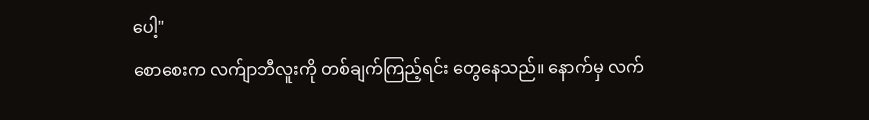ပေါ့"
စောစေးက လက်ျာဘီလူးကို တစ်ချက်ကြည့်ရင်း တွေနေသည်။ နောက်မှ လက်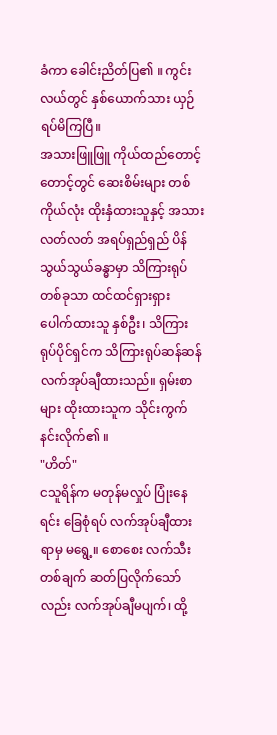ခံကာ ခေါင်းညိတ်ပြ၏ ။ ကွင်းလယ်တွင် နှစ်ယောက်သား ယှဉ်ရပ်မိကြပြီ။
အသားဖြူဖြူ ကိုယ်ထည်တောင့်တောင့်တွင် ဆေးစိမ်းများ တစ်ကိုယ်လုံး ထိုးနှံထားသူနှင့် အသားလတ်လတ် အရပ်ရှည်ရှည် ပိန်သွယ်သွယ်ခန္ဓာမှာ သိကြားရုပ်တစ်ခုသာ ထင်ထင်ရှားရှား ပေါက်ထားသူ နှစ်ဦး၊ သိကြားရုပ်ပိုင်ရှင်က သိကြားရုပ်ဆန်ဆန် လက်အုပ်ချီထားသည်။ ရှမ်းစာများ ထိုးထားသူက သိုင်းကွက်နင်းလိုက်၏ ။
"ဟိတ်"
ငသူရိန်က မတုန်မလှုပ် ပြုံးနေရင်း ခြေစုံရပ် လက်အုပ်ချီထားရာမှ မရွေ့။ စောစေး လက်သီးတစ်ချက် ဆတ်ပြလိုက်သော်လည်း လက်အုပ်ချီမပျက်၊ ထို့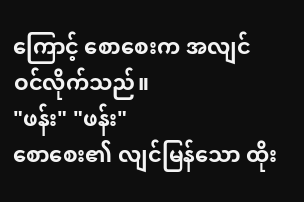ကြောင့် စောစေးက အလျင် ဝင်လိုက်သည်။
"ဖန်း" "ဖန်း"
စောစေး၏ လျင်မြန်သော ထိုး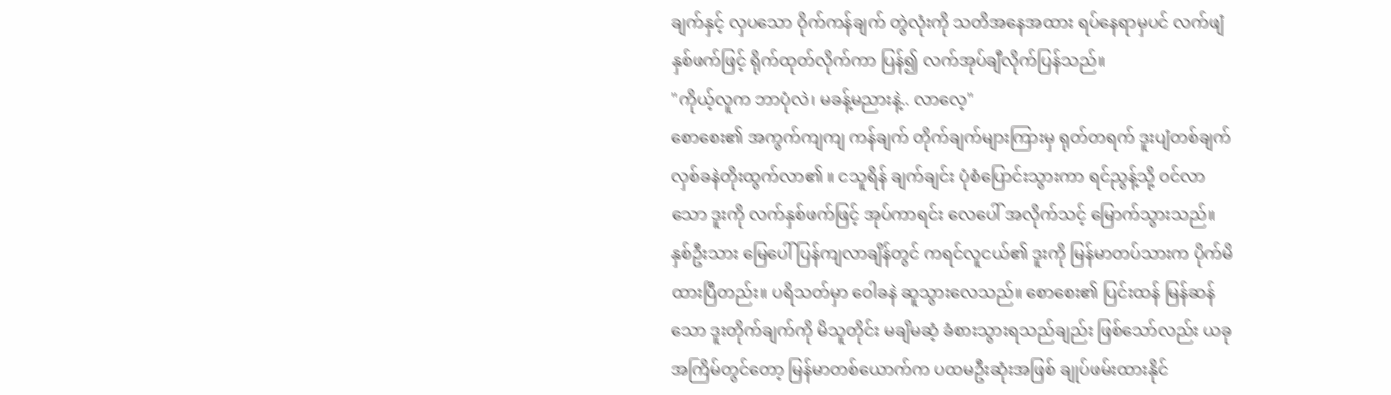ချက်နှင့် လှပသော ဝိုက်ကန်ချက် တွဲလုံးကို သတိအနေအထား ရပ်နေရာမှပင် လက်ဖျံနှစ်ဖက်ဖြင့် ရိုက်ထုတ်လိုက်ကာ ပြန်၍ လက်အုပ်ချီလိုက်ပြန်သည်။
"ကိုယ့်လူက ဘာပုံလဲ၊ မခန့်မညားနဲ့.. လာလေ့"
စောစေး၏ အကွက်ကျကျ ကန်ချက် တိုက်ချက်များကြားမှ ရုတ်တရက် ဒူးပျံတစ်ချက် လှစ်ခနဲတိုးထွက်လာ၏ ။ ငသူရိန် ချက်ချင်း ပုံစံပြောင်းသွားကာ ရင်ညွန့်သို့ ဝင်လာသော ဒူးကို လက်နှစ်ဖက်ဖြင့် အုပ်ကာရင်း လေပေါ် အလိုက်သင့် မြောက်သွားသည်။
နှစ်ဦးသား မြေပေါ် ပြန်ကျလာချိန်တွင် ကရင်လူငယ်၏ ဒူးကို မြန်မာတပ်သားက ပိုက်မိထားပြီတည်း။ ပရိသတ်မှာ ဝေါခနဲ ဆူသွားလေသည်။ စောစေး၏ ပြင်းထန် မြန်ဆန်သော ဒူးတိုက်ချက်ကို မိသူတိုင်း မချိမဆံ့ ခံစားသွားရသည်ချည်း ဖြစ်သော်လည်း ယခုအကြိမ်တွင်တော့ မြန်မာတစ်ယောက်က ပထမဦးဆုံးအဖြစ် ချုပ်ဖမ်းထားနိုင်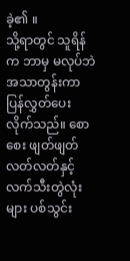ခဲ့၏ ။
သို့ရာတွင် သူရိန်က ဘာမှ မလုပ်ဘဲ အသာတွန်းကာ ပြန်လွှတ်ပေးလိုက်သည်။ စောစေး ဖျတ်ဖျတ်လတ်လတ်နှင့် လက်သီးတွဲလုံးများ ပစ်သွင်း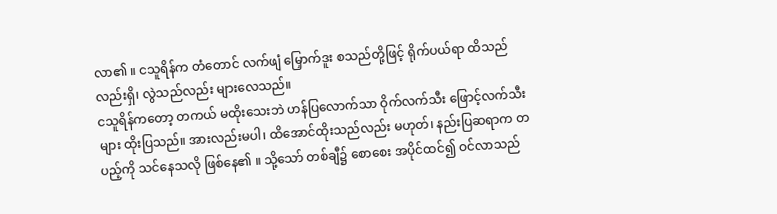လာ၏ ။ ငသူရိန်က တံတောင် လက်ဖျံ မြှောက်ဒူး စသည်တို့ဖြင့် ရိုက်ပယ်ရာ ထိသည်လည်းရှိ၊ လွဲသည်လည်း များလေသည်။
ငသူရိန်ကတော့ တကယ် မထိုးသေးဘဲ ဟန်ပြလောက်သာ ဝိုက်လက်သီး ဖြောင့်လက်သီးများ ထိုးပြသည်။ အားလည်းမပါ၊ ထိအောင်ထိုးသည်လည်း မဟုတ်၊ နည်းပြဆရာက တပည့်ကို သင်နေသလို ဖြစ်နေ၏ ။ သို့သော် တစ်ချီ၌ စောစေး အပိုင်ထင်၍ ဝင်လာသည်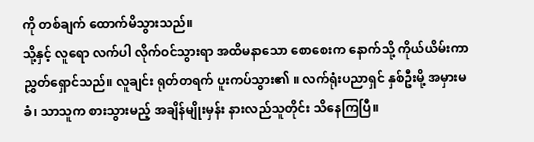ကို တစ်ချက် ထောက်မိသွားသည်။
သို့နှင့် လူရော လက်ပါ လိုက်ဝင်သွားရာ အထိမနာသော စောစေးက နောက်သို့ ကိုယ်ယိမ်းကာ ညွှတ်ရှောင်သည်။ လူချင်း ရုတ်တရက် ပူးကပ်သွား၏ ။ လက်ရုံးပညာရှင် နှစ်ဦးမို့ အမှားမခံ၊ သာသူက စားသွားမည့် အချိန်မျိုးမှန်း နားလည်သူတိုင်း သိနေကြပြီ။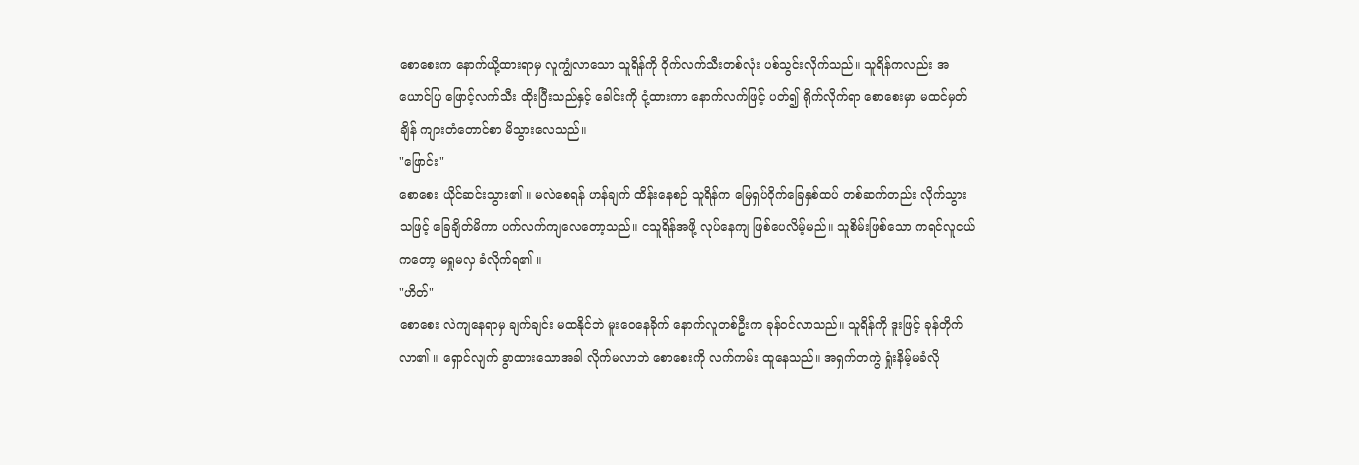စောစေးက နောက်ယို့ထားရာမှ လူကျွံလာသော သူရိန်ကို ဝိုက်လက်သီးတစ်လုံး ပစ်သွင်းလိုက်သည်။ သူရိန်ကလည်း အယောင်ပြ ဖြောင့်လက်သီး ထိုးပြီးသည်နှင့် ခေါင်းကို ငုံ့ထားကာ နောက်လက်ဖြင့် ပတ်၍ ရိုက်လိုက်ရာ စောစေးမှာ မထင်မှတ်ချိန် ကျားတံတောင်စာ မိသွားလေသည်။
"ဖြောင်း"
စောစေး ယိုင်ဆင်းသွား၏ ။ မလဲစေရန် ဟန်ချက် ထိန်းနေစဉ် သူရိန်က မြေရှပ်ဝိုက်ခြေနှစ်ထပ် တစ်ဆက်တည်း လိုက်သွားသဖြင့် ခြေချိတ်မိကာ ပက်လက်ကျလေတော့သည်။ ငသူရိန်အဖို့ လုပ်နေကျ ဖြစ်ပေလိမ့်မည်။ သူစိမ်းဖြစ်သော ကရင်လူငယ်ကတော့ မရှုမလှ ခံလိုက်ရ၏ ။
"ဟိတ်"
စောစေး လဲကျနေရာမှ ချက်ချင်း မထနိုင်ဘဲ မူးဝေနေခိုက် နောက်လူတစ်ဦးက ခုန်ဝင်လာသည်။ သူရိန်ကို ဒူးဖြင့် ခုန်တိုက်လာ၏ ။ ရှောင်လျက် ခွာထားသောအခါ လိုက်မလာဘဲ စောစေးကို လက်ကမ်း ထူနေသည်။ အရှက်တကွဲ ရှုံးနိမ့်မခံလို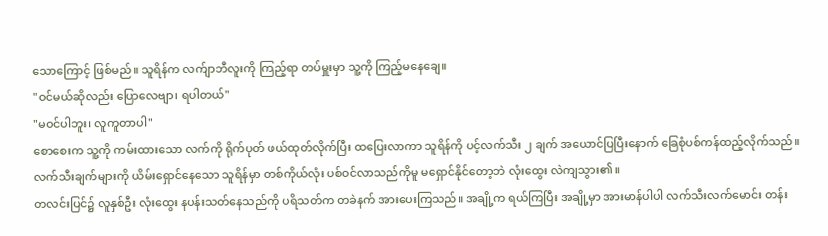သောကြောင့် ဖြစ်မည်။ သူရိန်က လက်ျာဘီလူးကို ကြည့်ရာ တပ်မှူးမှာ သူ့ကို ကြည့်မနေချေ။
"ဝင်မယ်ဆိုလည်း ပြောလေဗျာ၊ ရပါတယ်"
"မဝင်ပါဘူး၊ လူကူတာပါ"
စောစေးက သူ့ကို ကမ်းထားသော လက်ကို ရိုက်ပုတ် ဖယ်ထုတ်လိုက်ပြီး ထပြေးလာကာ သူရိန်ကို ပင့်လက်သီး ၂ ချက် အယောင်ပြပြီးနောက် ခြေစုံပစ်ကန်ထည့်လိုက်သည်။ လက်သီးချက်များကို ယိမ်းရှောင်နေသော သူရိန်မှာ တစ်ကိုယ်လုံး ပစ်ဝင်လာသည်ကိုမူ မရှောင်နိုင်တော့ဘဲ လုံးထွေး လဲကျသွား၏ ။
တလင်းပြင်၌ လူနှစ်ဦး လုံးထွေး နပန်းသတ်နေသည်ကို ပရိသတ်က တခဲနက် အားပေးကြသည်။ အချို့က ရယ်ကြပြီး အချို့မှာ အားမာန်ပါပါ လက်သီးလက်မောင်း တန်း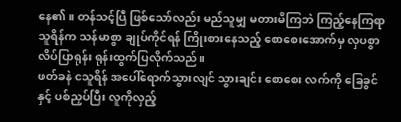နေ၏ ။ တန်သင့်ပြီ ဖြစ်သော်လည်း မည်သူမျှ မတားမိကြဘဲ ကြည့်နေကြရာ သူရိန်က သန်မာစွာ ချုပ်ကိုင်ရန် ကြိုးစားနေသည့် စောစေးအောက်မှ လှပစွာ လိပ်ပြာရုန်း ရုန်းထွက်ပြလိုက်သည်။
ဖတ်ခနဲ ငသူရိန် အပေါ်ရောက်သွားလျင် သွားချင်း စောစေး လက်ကို ခြေခွင်နှင့် ပစ်ညှပ်ပြီး လူကိုလှည့်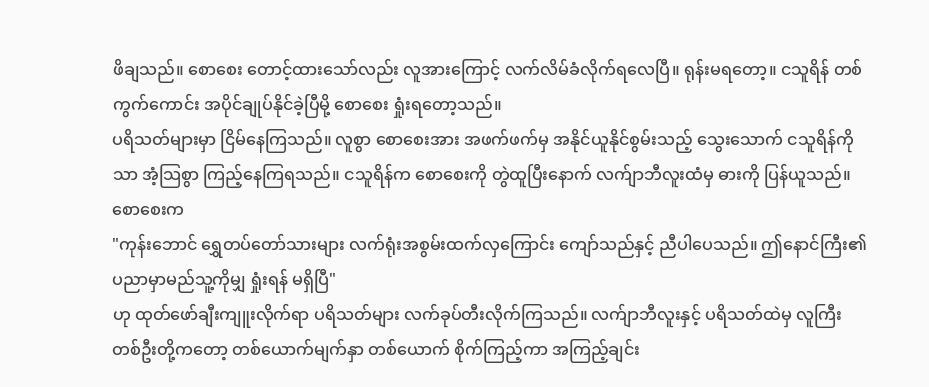ဖိချသည်။ စောစေး တောင့်ထားသော်လည်း လူအားကြောင့် လက်လိမ်ခံလိုက်ရလေပြီ။ ရုန်းမရတော့။ ငသူရိန် တစ်ကွက်ကောင်း အပိုင်ချုပ်နိုင်ခဲ့ပြီမို့ စောစေး ရှုံးရတော့သည်။
ပရိသတ်များမှာ ငြိမ်နေကြသည်။ လူစွာ စောစေးအား အဖက်ဖက်မှ အနိုင်ယူနိုင်စွမ်းသည့် သွေးသောက် ငသူရိန်ကိုသာ အံ့သြစွာ ကြည့်နေကြရသည်။ ငသူရိန်က စောစေးကို တွဲထူပြီးနောက် လက်ျာဘီလူးထံမှ ဓားကို ပြန်ယူသည်။ စောစေးက
"ကုန်းဘောင် ရွှေတပ်တော်သားများ လက်ရုံးအစွမ်းထက်လှကြောင်း ကျော်သည်နှင့် ညီပါပေသည်။ ဤနောင်ကြီး၏ ပညာမှာမည်သူ့ကိုမျှ ရှုံးရန် မရှိပြီ"
ဟု ထုတ်ဖော်ချီးကျူးလိုက်ရာ ပရိသတ်များ လက်ခုပ်တီးလိုက်ကြသည်။ လက်ျာဘီလူးနှင့် ပရိသတ်ထဲမှ လူကြီးတစ်ဦးတို့ကတော့ တစ်ယောက်မျက်နှာ တစ်ယောက် စိုက်ကြည့်ကာ အကြည့်ချင်း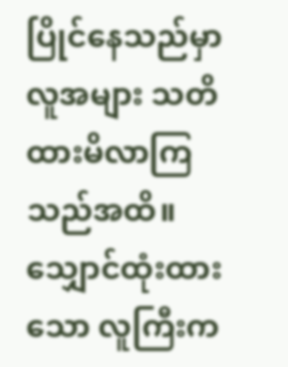ပြိုင်နေသည်မှာ လူအများ သတိထားမိလာကြသည်အထိ။
သျှောင်ထုံးထားသော လူကြီးက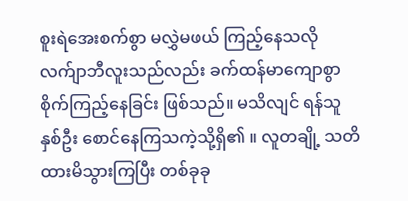စူးရဲအေးစက်စွာ မလွှဲမဖယ် ကြည့်နေသလို လက်ျာဘီလူးသည်လည်း ခက်ထန်မာကျောစွာ စိုက်ကြည့်နေခြင်း ဖြစ်သည်။ မသိလျင် ရန်သူနှစ်ဦး စောင်နေကြသကဲ့သို့ရှိ၏ ။ လူတချို့ သတိထားမိသွားကြပြီး တစ်ခုခု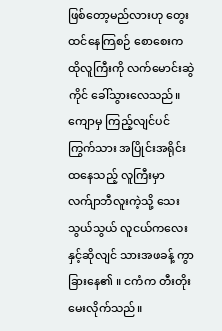ဖြစ်တော့မည်လားဟု တွေးထင်နေကြစဉ် စောစေးက ထိုလူကြီးကို လက်မောင်းဆွဲကိုင် ခေါ်သွားလေသည်။
ကျောမှ ကြည့်လျင်ပင် ကြွက်သား အပြိုင်းအရိုင်း ထနေသည့် လူကြီးမှာ လက်ျာဘီလူးကဲ့သို့ သေးသွယ်သွယ် လူငယ်ကလေးနှင့်ဆိုလျင် သားအဖခန့် ကွာခြားနေ၏ ။ ငကံက တီးတိုးမေးလိုက်သည်။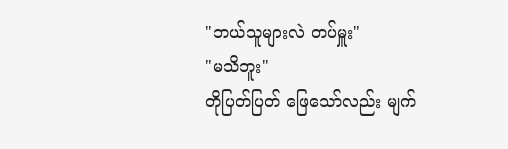"ဘယ်သူများလဲ တပ်မှူး"
"မသိဘူး"
တိုပြတ်ပြတ် ဖြေသော်လည်း မျက်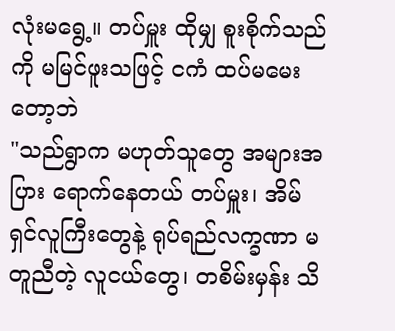လုံးမရွေ့။ တပ်မှူး ထိုမျှ စူးစိုက်သည်ကို မမြင်ဖူးသဖြင့် ငကံ ထပ်မမေးတော့ဘဲ
"သည်ရွာက မဟုတ်သူတွေ အများအပြား ရောက်နေတယ် တပ်မှူး၊ အိမ်ရှင်လူကြီးတွေနဲ့ ရုပ်ရည်လက္ခဏာ မတူညီတဲ့ လူငယ်တွေ၊ တစိမ်းမှန်း သိ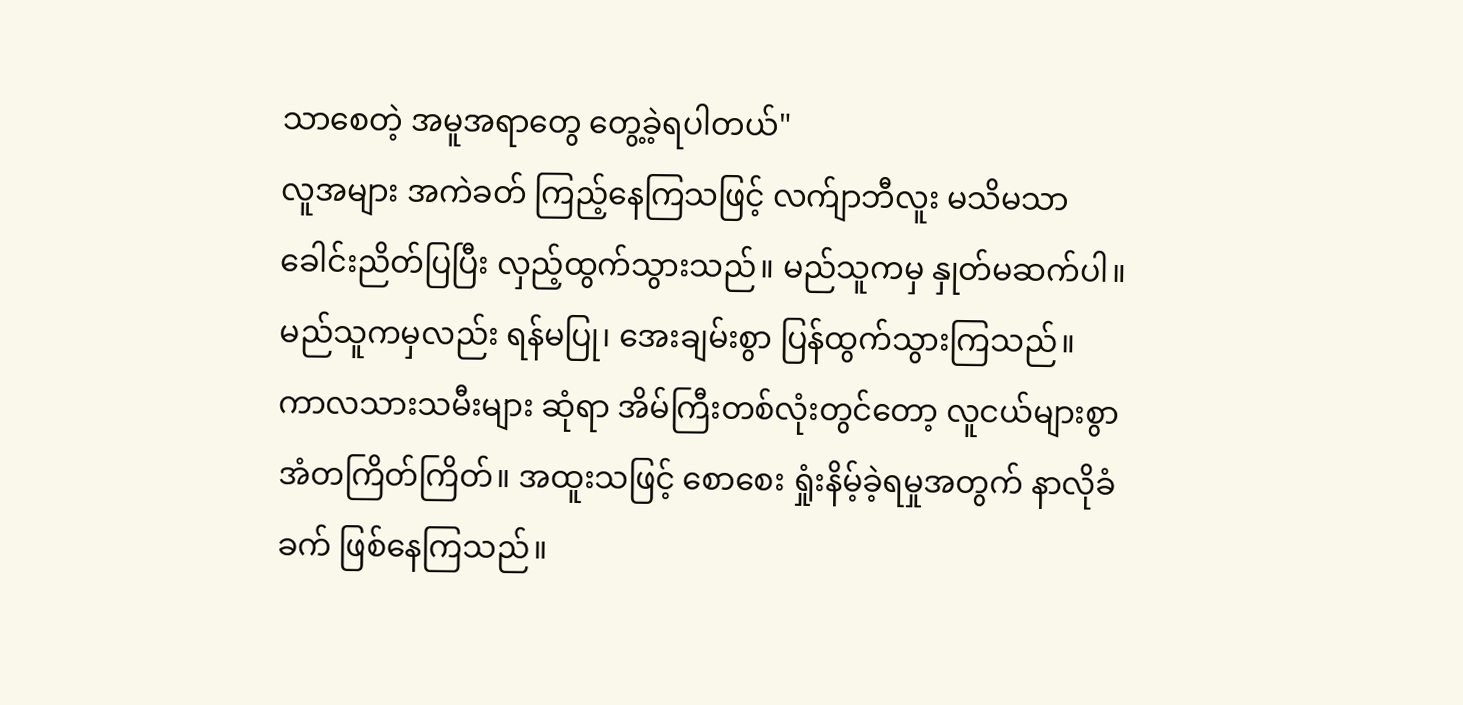သာစေတဲ့ အမူအရာတွေ တွေ့ခဲ့ရပါတယ်"
လူအများ အကဲခတ် ကြည့်နေကြသဖြင့် လက်ျာဘီလူး မသိမသာ ခေါင်းညိတ်ပြပြီး လှည့်ထွက်သွားသည်။ မည်သူကမှ နှုတ်မဆက်ပါ။ မည်သူကမှလည်း ရန်မပြု၊ အေးချမ်းစွာ ပြန်ထွက်သွားကြသည်။
ကာလသားသမီးများ ဆုံရာ အိမ်ကြီးတစ်လုံးတွင်တော့ လူငယ်များစွာ အံတကြိတ်ကြိတ်။ အထူးသဖြင့် စောစေး ရှုံးနိမ့်ခဲ့ရမှုအတွက် နာလိုခံခက် ဖြစ်နေကြသည်။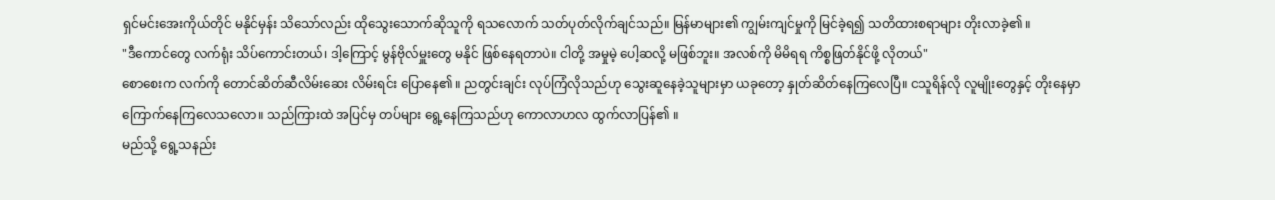ရှင်မင်းအေးကိုယ်တိုင် မနိုင်မှန်း သိသော်လည်း ထိုသွေးသောက်ဆိုသူကို ရသလောက် သတ်ပုတ်လိုက်ချင်သည်။ မြန်မာများ၏ ကျွမ်းကျင်မှုကို မြင်ခဲ့ရ၍ သတိထားစရာများ တိုးလာခဲ့၏ ။
"ဒီကောင်တွေ လက်ရုံး သိပ်ကောင်းတယ်၊ ဒါ့ကြောင့် မွန်ဗိုလ်မှူးတွေ မနိုင် ဖြစ်နေရတာပဲ။ ငါတို့ အမှုမဲ့ ပေါ့ဆလို့ မဖြစ်ဘူး။ အလစ်ကို မိမိရရ ကိစ္စဖြတ်နိုင်ဖို့ လိုတယ်"
စောစေးက လက်ကို တောင်ဆိတ်ဆီလိမ်းဆေး လိမ်းရင်း ပြောနေ၏ ။ ညတွင်းချင်း လုပ်ကြံလိုသည်ဟု သွေးဆူနေခဲ့သူများမှာ ယခုတော့ နှုတ်ဆိတ်နေကြလေပြီ။ ငသူရိန်လို လူမျိုးတွေနှင့် တိုးနေမှာ ကြောက်နေကြလေသလော။ သည်ကြားထဲ အပြင်မှ တပ်များ ရွေ့နေကြသည်ဟု ကောလာဟလ ထွက်လာပြန်၏ ။
မည်သို့ ရွေ့သနည်း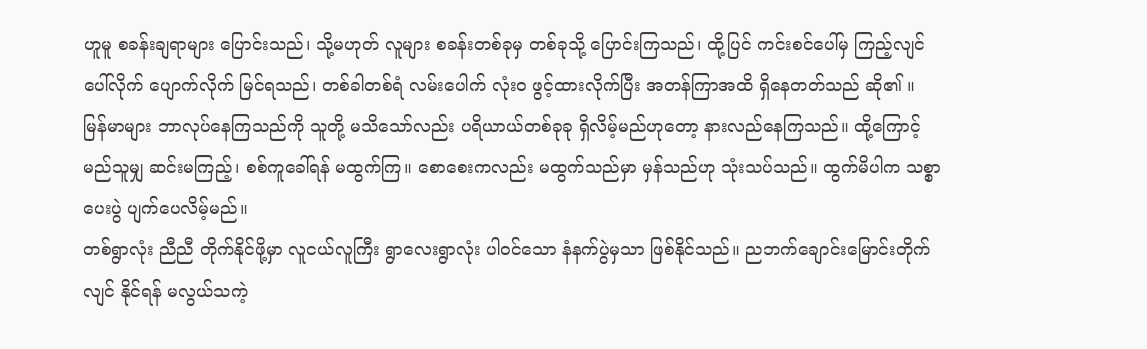ဟူမူ စခန်းချရာများ ပြောင်းသည်၊ သို့မဟုတ် လူများ စခန်းတစ်ခုမှ တစ်ခုသို့ ပြောင်းကြသည်၊ ထို့ပြင် ကင်းစင်ပေါ်မှ ကြည့်လျင် ပေါ်လိုက် ပျောက်လိုက် မြင်ရသည်၊ တစ်ခါတစ်ရံ လမ်းပေါက် လုံးဝ ဖွင့်ထားလိုက်ပြီး အတန်ကြာအထိ ရှိနေတတ်သည် ဆို၏ ။
မြန်မာများ ဘာလုပ်နေကြသည်ကို သူတို့ မသိသော်လည်း ပရိယာယ်တစ်ခုခု ရှိလိမ့်မည်ဟုတော့ နားလည်နေကြသည်။ ထို့ကြောင့် မည်သူမျှ ဆင်းမကြည့်၊ စစ်ကူခေါ်ရန် မထွက်ကြ။ စောစေးကလည်း မထွက်သည်မှာ မှန်သည်ဟု သုံးသပ်သည်။ ထွက်မိပါက သစ္စာပေးပွဲ ပျက်ပေလိမ့်မည်။
တစ်ရွာလုံး ညီညီ တိုက်နိုင်ဖို့မှာ လူငယ်လူကြီး ရွာလေးရွာလုံး ပါဝင်သော နံနက်ပွဲမှသာ ဖြစ်နိုင်သည်။ ညဘက်ချောင်းမြောင်းတိုက်လျင် နိုင်ရန် မလွယ်သကဲ့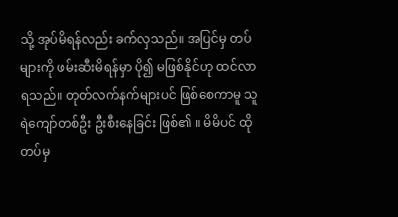သို့ အုပ်မိရန်လည်း ခက်လှသည်။ အပြင်မှ တပ်များကို ဖမ်းဆီးမိရန်မှာ ပို၍ မဖြစ်နိုင်ဟု ထင်လာရသည်။ တုတ်လက်နက်များပင် ဖြစ်စေကာမူ သူရဲကျော်တစ်ဦး ဦးစီးနေခြင်း ဖြစ်၏ ။ မိမိပင် ထိုတပ်မှ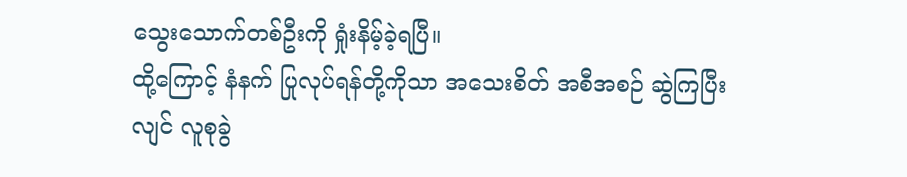သွေးသောက်တစ်ဦးကို ရှုံးနိမ့်ခဲ့ရပြီ။
ထို့ကြောင့် နံနက် ပြုလုပ်ရန်တို့ကိုသာ အသေးစိတ် အစီအစဉ် ဆွဲကြပြီးလျင် လူစုခွဲ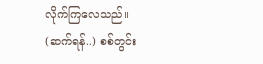လိုက်ကြလေသည်။
(ဆက်ရန်..) စစ်တွင်း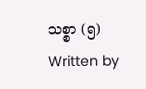သစ္စာ (၅)
Written by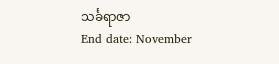သင်္ခရာဇာ
End date: November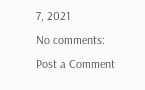7, 2021
No comments:
Post a Comment